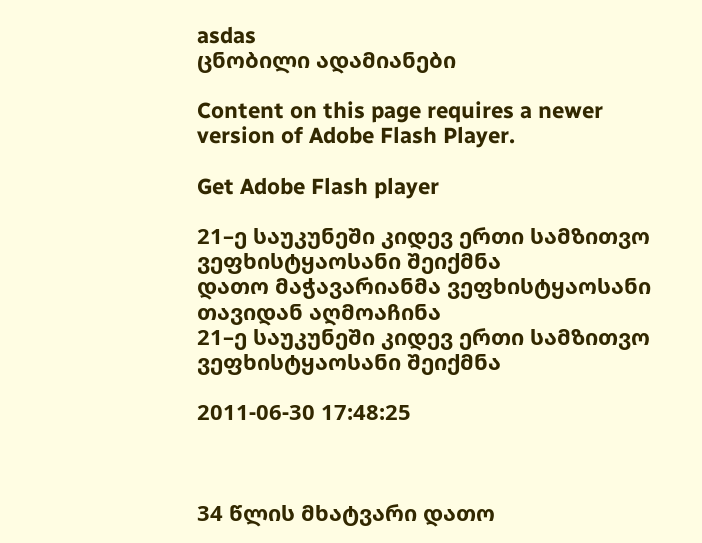asdas
ცნობილი ადამიანები

Content on this page requires a newer version of Adobe Flash Player.

Get Adobe Flash player

21–ე საუკუნეში კიდევ ერთი სამზითვო ვეფხისტყაოსანი შეიქმნა
დათო მაჭავარიანმა ვეფხისტყაოსანი თავიდან აღმოაჩინა
21–ე საუკუნეში კიდევ ერთი სამზითვო ვეფხისტყაოსანი შეიქმნა

2011-06-30 17:48:25



34 წლის მხატვარი დათო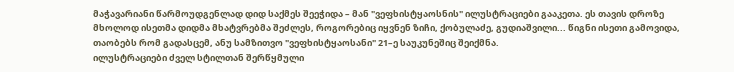მაჭავარიანი წარმოუდგენლად დიდ საქმეს შეეჭიდა – მან "ვეფხისტყაოსნის" ილუსტრაციები გააკეთა. ეს თავის დროზე მხოლოდ ისეთმა დიდმა მხატვრებმა შეძლეს, როგორებიც იყვნენ ზიჩი, ქობულაძე, გუდიაშვილი... წიგნი ისეთი გამოვიდა, თაობებს რომ გადასცემ, ანუ სამზითვო "ვეფხისტყაოსანი" 21–ე საუკუნეშიც შეიქმნა.
ილუსტრაციები ძველ სტილთან შერწყმული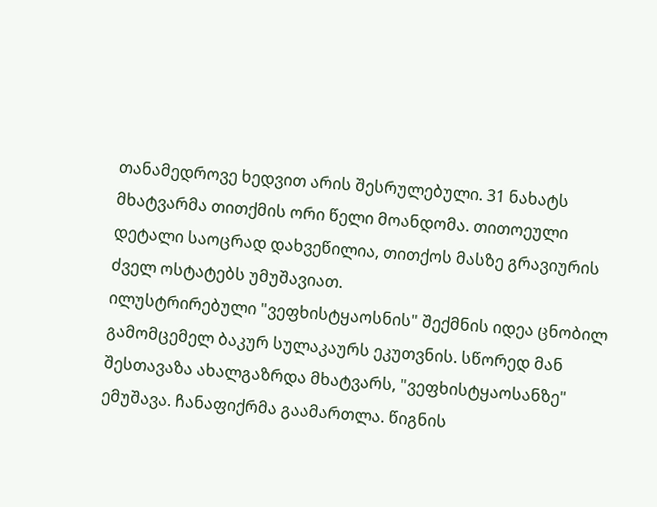თანამედროვე ხედვით არის შესრულებული. 31 ნახატს მხატვარმა თითქმის ორი წელი მოანდომა. თითოეული დეტალი საოცრად დახვეწილია, თითქოს მასზე გრავიურის ძველ ოსტატებს უმუშავიათ.
ილუსტრირებული "ვეფხისტყაოსნის" შექმნის იდეა ცნობილ გამომცემელ ბაკურ სულაკაურს ეკუთვნის. სწორედ მან შესთავაზა ახალგაზრდა მხატვარს, "ვეფხისტყაოსანზე" ემუშავა. ჩანაფიქრმა გაამართლა. წიგნის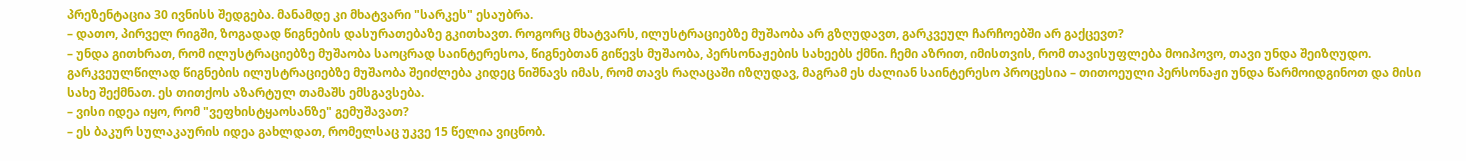პრეზენტაცია 30 ივნისს შედგება. მანამდე კი მხატვარი "სარკეს" ესაუბრა.
– დათო, პირველ რიგში, ზოგადად წიგნების დასურათებაზე გკითხავთ. როგორც მხატვარს, ილუსტრაციებზე მუშაობა არ გზღუდავთ, გარკვეულ ჩარჩოებში არ გაქცევთ?
– უნდა გითხრათ, რომ ილუსტრაციებზე მუშაობა საოცრად საინტერესოა, წიგნებთან გიწევს მუშაობა, პერსონაჟების სახეებს ქმნი. ჩემი აზრით, იმისთვის, რომ თავისუფლება მოიპოვო, თავი უნდა შეიზღუდო. გარკვეულწილად წიგნების ილუსტრაციებზე მუშაობა შეიძლება კიდეც ნიშნავს იმას, რომ თავს რაღაცაში იზღუდავ, მაგრამ ეს ძალიან საინტერესო პროცესია – თითოეული პერსონაჟი უნდა წარმოიდგინოთ და მისი სახე შექმნათ. ეს თითქოს აზარტულ თამაშს ემსგავსება.
– ვისი იდეა იყო, რომ "ვეფხისტყაოსანზე" გემუშავათ?
– ეს ბაკურ სულაკაურის იდეა გახლდათ, რომელსაც უკვე 15 წელია ვიცნობ.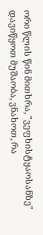ორი წლის წინ მითხრა, "ვეფხისტყაოსანზე" დავიწყოთ მუშაობა, ვნახოთ, რა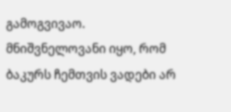გამოგვივაო. მნიშვნელოვანი იყო, რომ ბაკურს ჩემთვის ვადები არ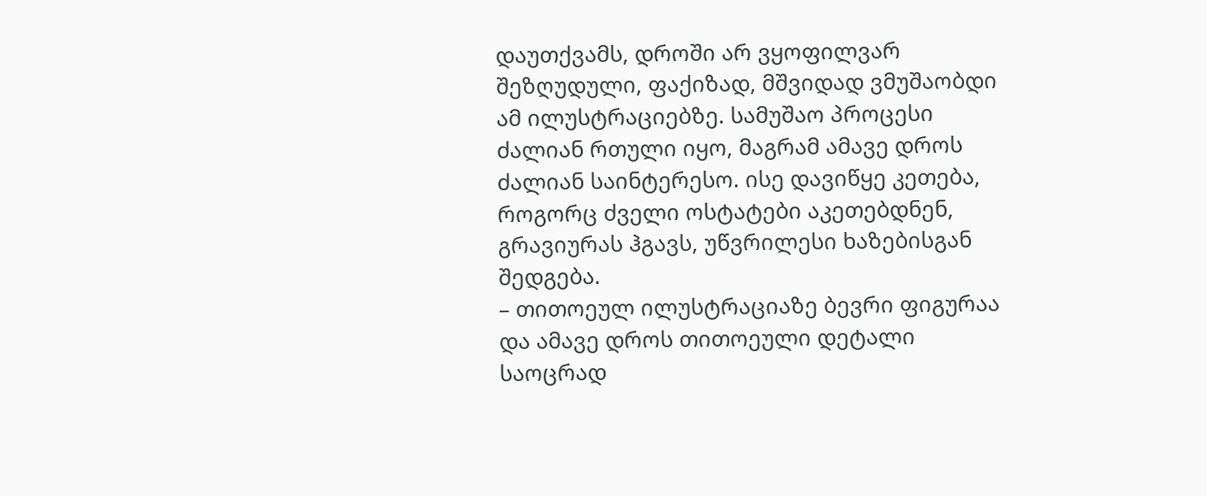დაუთქვამს, დროში არ ვყოფილვარ შეზღუდული, ფაქიზად, მშვიდად ვმუშაობდი ამ ილუსტრაციებზე. სამუშაო პროცესი ძალიან რთული იყო, მაგრამ ამავე დროს ძალიან საინტერესო. ისე დავიწყე კეთება, როგორც ძველი ოსტატები აკეთებდნენ, გრავიურას ჰგავს, უწვრილესი ხაზებისგან შედგება.
– თითოეულ ილუსტრაციაზე ბევრი ფიგურაა და ამავე დროს თითოეული დეტალი საოცრად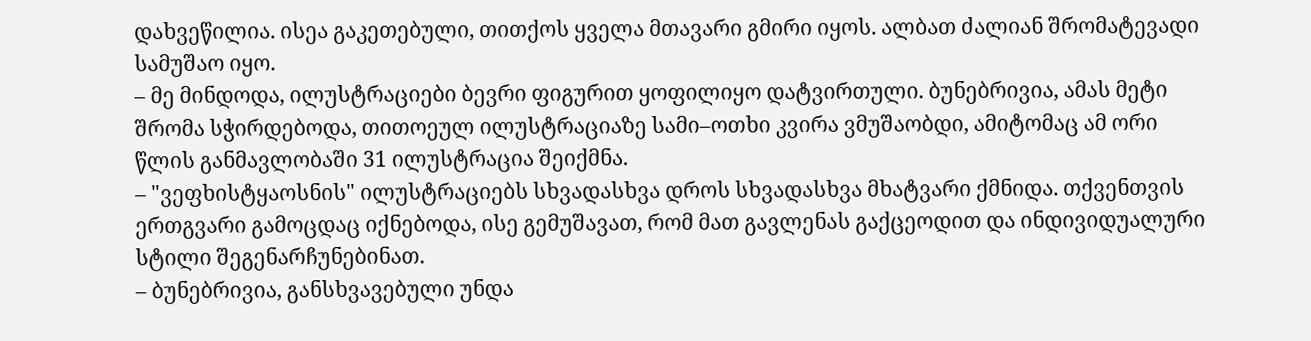დახვეწილია. ისეა გაკეთებული, თითქოს ყველა მთავარი გმირი იყოს. ალბათ ძალიან შრომატევადი სამუშაო იყო.
– მე მინდოდა, ილუსტრაციები ბევრი ფიგურით ყოფილიყო დატვირთული. ბუნებრივია, ამას მეტი შრომა სჭირდებოდა, თითოეულ ილუსტრაციაზე სამი–ოთხი კვირა ვმუშაობდი, ამიტომაც ამ ორი წლის განმავლობაში 31 ილუსტრაცია შეიქმნა.
– "ვეფხისტყაოსნის" ილუსტრაციებს სხვადასხვა დროს სხვადასხვა მხატვარი ქმნიდა. თქვენთვის ერთგვარი გამოცდაც იქნებოდა, ისე გემუშავათ, რომ მათ გავლენას გაქცეოდით და ინდივიდუალური სტილი შეგენარჩუნებინათ.
– ბუნებრივია, განსხვავებული უნდა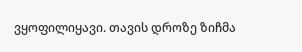ვყოფილიყავი. თავის დროზე ზიჩმა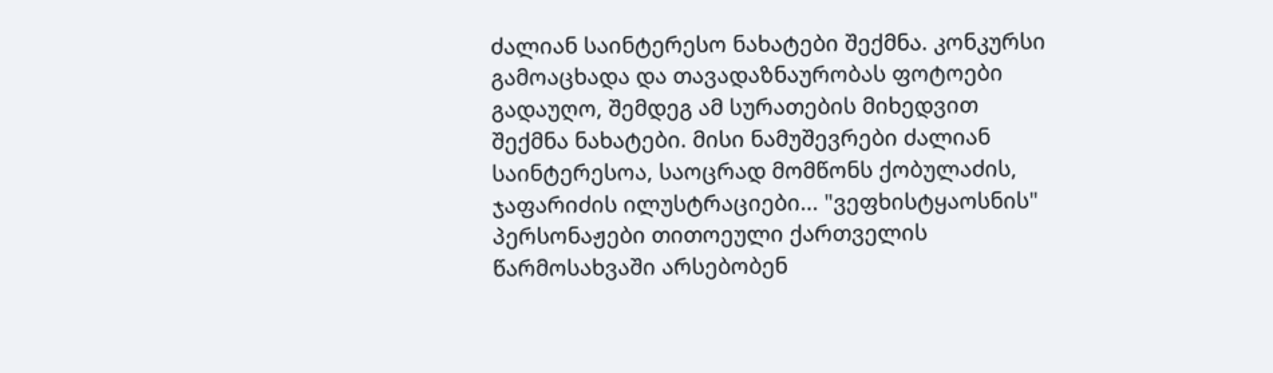ძალიან საინტერესო ნახატები შექმნა. კონკურსი გამოაცხადა და თავადაზნაურობას ფოტოები გადაუღო, შემდეგ ამ სურათების მიხედვით შექმნა ნახატები. მისი ნამუშევრები ძალიან საინტერესოა, საოცრად მომწონს ქობულაძის, ჯაფარიძის ილუსტრაციები... "ვეფხისტყაოსნის" პერსონაჟები თითოეული ქართველის წარმოსახვაში არსებობენ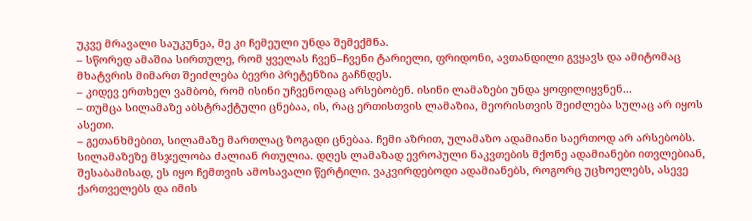უკვე მრავალი საუკუნეა, მე კი ჩემეული უნდა შემექმნა.
– სწორედ ამაშია სირთულე, რომ ყველას ჩვენ–ჩვენი ტარიელი, ფრიდონი, ავთანდილი გვყავს და ამიტომაც მხატვრის მიმართ შეიძლება ბევრი პრეტენზია გაჩნდეს.
– კიდევ ერთხელ ვამბობ, რომ ისინი უჩვენოდაც არსებობენ. ისინი ლამაზები უნდა ყოფილიყვნენ...
– თუმცა სილამაზე აბსტრაქტული ცნებაა, ის, რაც ერთისთვის ლამაზია, მეორისთვის შეიძლება სულაც არ იყოს ასეთი.
– გეთანხმებით, სილამაზე მართლაც ზოგადი ცნებაა. ჩემი აზრით, ულამაზო ადამიანი საერთოდ არ არსებობს. სილამაზეზე მსჯელობა ძალიან რთულია. დღეს ლამაზად ევროპული ნაკვთების მქონე ადამიანები ითვლებიან, შესაბამისად, ეს იყო ჩემთვის ამოსავალი წერტილი. ვაკვირდებოდი ადამიანებს, როგორც უცხოელებს, ასევე ქართველებს და იმის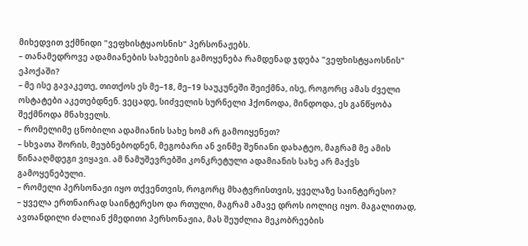მიხედვით ვქმნიდი "ვეფხისტყაოსნის" პერსონაჟებს.
– თანამედროვე ადამიანების სახეების გამოყენება რამდენად ჯდება "ვეფხისტყაოსნის" ეპოქაში?
– მე ისე გავაკეთე, თითქოს ეს მე–18, მე–19 საუკუნეში შეიქმნა, ისე, როგორც ამას ძველი ოსტატები აკეთებდნენ. ვეცადე, სიძველის სურნელი ჰქონოდა, მინდოდა, ეს განწყობა შექმნოდა მნახველს.
– რომელიმე ცნობილი ადამიანის სახე ხომ არ გამოიყენეთ?
– სხვათა შორის, მეუბნებოდნენ, მეგობარი ან ვინმე შენიანი დახატეო, მაგრამ მე ამის წინააღმდეგი ვიყავი. ამ ნამუშევრებში კონკრეტული ადამიანის სახე არ მაქვს გამოყენებული.
– რომელი პერსონაჟი იყო თქვენთვის, როგორც მხატვრისთვის, ყველაზე საინტერესო?
– ყველა ერთნაირად საინტერესო და რთული, მაგრამ ამავე დროს იოლიც იყო. მაგალითად, ავთანდილი ძალიან ქმედითი პერსონაჟია, მას შეუძლია მეკობრეების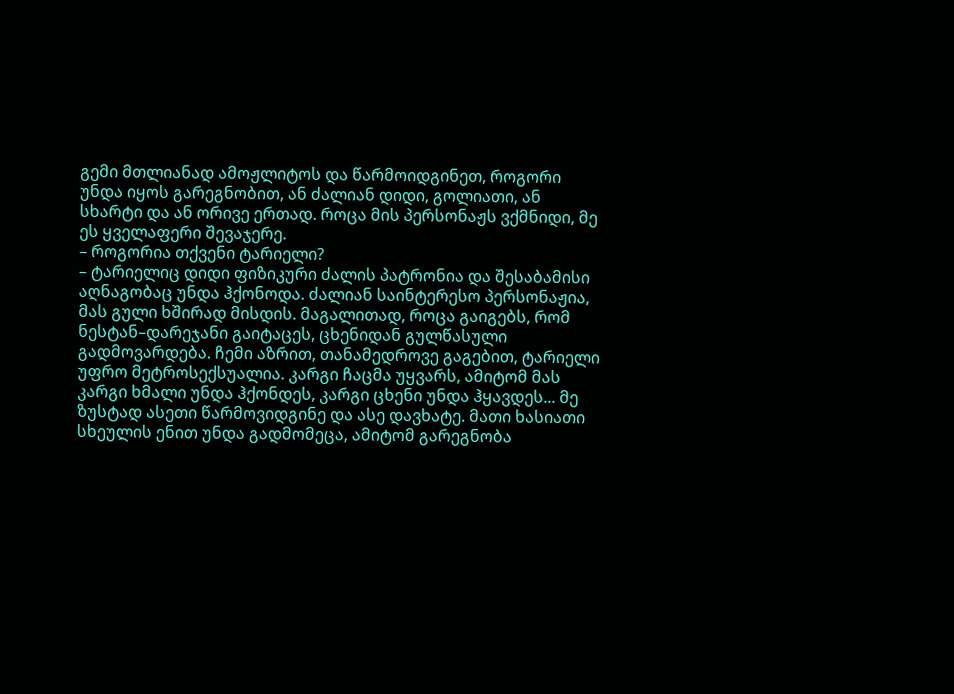გემი მთლიანად ამოჟლიტოს და წარმოიდგინეთ, როგორი უნდა იყოს გარეგნობით, ან ძალიან დიდი, გოლიათი, ან სხარტი და ან ორივე ერთად. როცა მის პერსონაჟს ვქმნიდი, მე ეს ყველაფერი შევაჯერე.
– როგორია თქვენი ტარიელი?
– ტარიელიც დიდი ფიზიკური ძალის პატრონია და შესაბამისი აღნაგობაც უნდა ჰქონოდა. ძალიან საინტერესო პერსონაჟია, მას გული ხშირად მისდის. მაგალითად, როცა გაიგებს, რომ ნესტან–დარეჯანი გაიტაცეს, ცხენიდან გულწასული გადმოვარდება. ჩემი აზრით, თანამედროვე გაგებით, ტარიელი უფრო მეტროსექსუალია. კარგი ჩაცმა უყვარს, ამიტომ მას კარგი ხმალი უნდა ჰქონდეს, კარგი ცხენი უნდა ჰყავდეს... მე ზუსტად ასეთი წარმოვიდგინე და ასე დავხატე. მათი ხასიათი სხეულის ენით უნდა გადმომეცა, ამიტომ გარეგნობა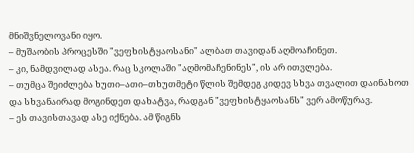მნიშვნელოვანი იყო.
– მუშაობის პროცესში "ვეფხისტყაოსანი" ალბათ თავიდან აღმოაჩინეთ.
– კი, ნამდვილად ასეა. რაც სკოლაში "აღმომაჩენინეს", ის არ ითვლება.
– თუმცა შეიძლება ხუთი–ათი–თხუთმეტი წლის შემდეგ კიდევ სხვა თვალით დაინახოთ და სხვანაირად მოგინდეთ დახატვა, რადგან "ვეფხისტყაოსანს" ვერ ამოწურავ.
– ეს თავისთავად ასე იქნება. ამ წიგნს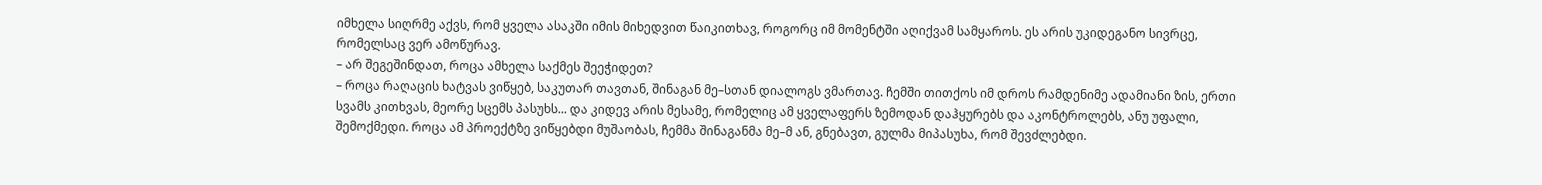იმხელა სიღრმე აქვს, რომ ყველა ასაკში იმის მიხედვით წაიკითხავ, როგორც იმ მომენტში აღიქვამ სამყაროს. ეს არის უკიდეგანო სივრცე, რომელსაც ვერ ამოწურავ.
– არ შეგეშინდათ, როცა ამხელა საქმეს შეეჭიდეთ?
– როცა რაღაცის ხატვას ვიწყებ, საკუთარ თავთან, შინაგან მე–სთან დიალოგს ვმართავ. ჩემში თითქოს იმ დროს რამდენიმე ადამიანი ზის, ერთი სვამს კითხვას, მეორე სცემს პასუხს... და კიდევ არის მესამე, რომელიც ამ ყველაფერს ზემოდან დაჰყურებს და აკონტროლებს, ანუ უფალი, შემოქმედი. როცა ამ პროექტზე ვიწყებდი მუშაობას, ჩემმა შინაგანმა მე–მ ან, გნებავთ, გულმა მიპასუხა, რომ შევძლებდი.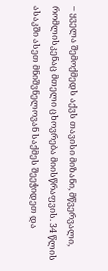– ყველა შემოქმედს აქვს თავისი მიზანი, მწვერვალი, რომლისკენაც მთელი ცხოვრება მიისწრაფვის. 34 წლის ასაკში ასეთ მნიშვნელოვან საქმეს შეეჭიდეთ და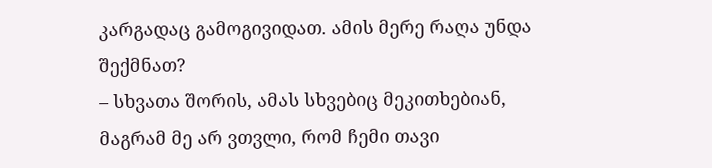კარგადაც გამოგივიდათ. ამის მერე რაღა უნდა შექმნათ?
– სხვათა შორის, ამას სხვებიც მეკითხებიან, მაგრამ მე არ ვთვლი, რომ ჩემი თავი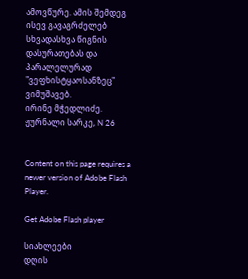ამოვწურე. ამის შემდეგ ისევ გავაგრძელებ სხვადასხვა წიგნის დასურათებას და პარალელურად "ვეფხისტყაოსანზეც" ვიმუშავებ.
ირინე მჭედლიძე. ჟურნალი სარკე, N 26


Content on this page requires a newer version of Adobe Flash Player.

Get Adobe Flash player

სიახლეები
დღის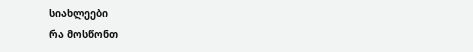სიახლეები
რა მოსწონთ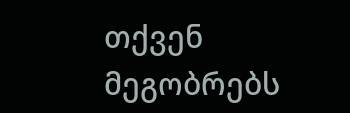თქვენ მეგობრებს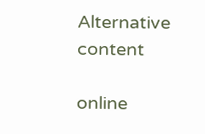Alternative content

online